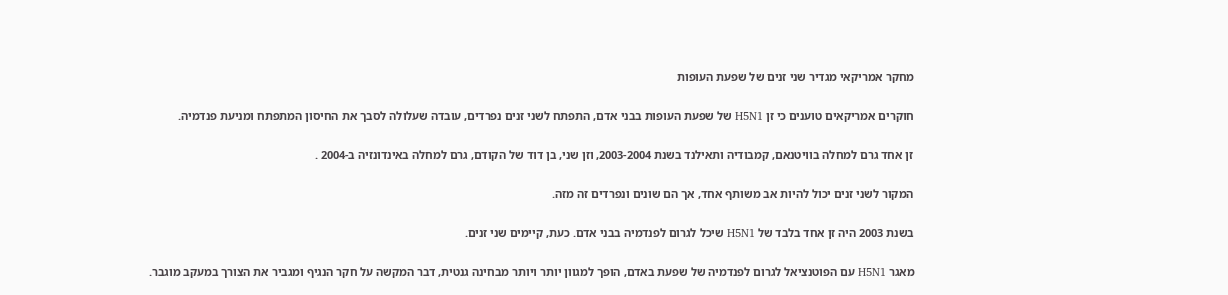מחקר אמריקאי מגדיר שני זנים של שפעת העופות

חוקרים אמריקאים טוענים כי זן H5N1 של שפעת העופות בבני אדם, התפתח לשני זנים נפרדים, עובדה שעלולה לסבך את החיסון המתפתח ומניעת פנדמיה.

זן אחד גרם למחלה בוויטנאם, קמבודיה ותאילנד בשנת 2003-2004, וזן שני, בן דוד של הקודם, גרם למחלה באינדונזיה ב-2004 .

המקור לשני זנים יכול להיות אב משותף אחד, אך הם שונים ונפרדים זה מזה.

בשנת 2003 היה זן אחד בלבד של H5N1 שיכל לגרום לפנדמיה בבני אדם. כעת, קיימים שני זנים.

מאגר H5N1 עם הפוטנציאל לגרום לפנדמיה של שפעת באדם, הופך למגוון יותר ויותר מבחינה גנטית, דבר המקשה על חקר הנגיף ומגביר את הצורך במעקב מוגבר.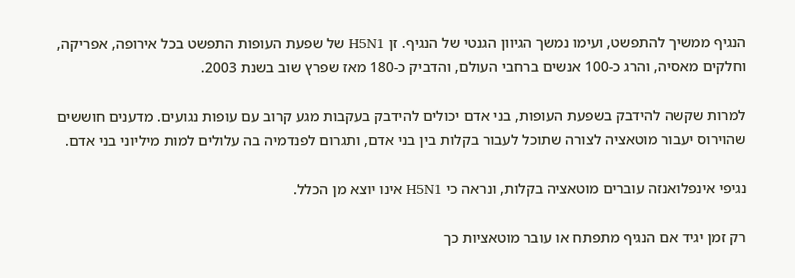הנגיף ממשיך להתפשט, ועימו נמשך הגיוון הגנטי של הנגיף. זן H5N1 של שפעת העופות התפשט בכל אירופה, אפריקה, וחלקים מאסיה, והרג כ-100 אנשים ברחבי העולם, והדביק כ-180 מאז שפרץ שוב בשנת 2003.

למרות שקשה להידבק בשפעת העופות, בני אדם יכולים להידבק בעקבות מגע קרוב עם עופות נגועים. מדענים חוששים שהוירוס יעבור מוטאציה לצורה שתוכל לעבור בקלות בין בני אדם, ותגרום לפנדמיה בה עלולים למות מיליוני בני אדם.

נגיפי אינפלואנזה עוברים מוטאציה בקלות, ונראה כי H5N1 אינו יוצא מן הכלל.

רק זמן יגיד אם הנגיף מתפתח או עובר מוטאציות כך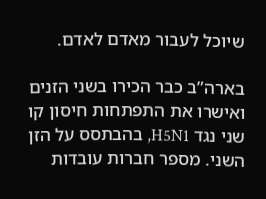שיוכל לעבור מאדם לאדם.

בארה”ב כבר הכירו בשני הזנים ואישרו את התפתחות חיסון קו שני נגד H5N1, בהבתסס על הזן השני. מספר חברות עובדות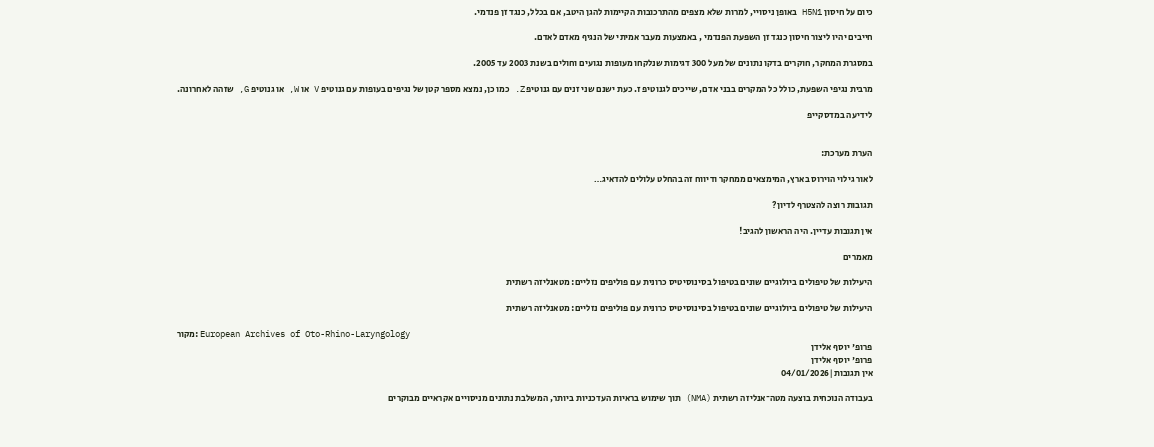כיום על חיסון H5N1 באופן ניסויי, למרות שלא מצפים מהתרכובות הקיימות להגן היטב, אם בכלל, כנגד זן פנדמי.

חייבים יהיו ליצור חיסון כנגד זן השפעת הפנדמי , באמצעות מעבר אמיתי של הנגיף מאדם לאדם.

במסגרת המחקר, חוקרים בדקו נתונים של מעל 300 דגימות שנלקחו מעופות נגועים וחולים בשנת 2003 עד 2005.

מרבית נגיפי השפעת, כולל כל המקרים בבני אדם, שייכים לגנוטיפ ז. כעת ישנם שני זנים עם גנוטיפ Z. כמו כן, נמצא מספר קטן של נגיפים בעופות עם גנוטיפ V או W, או גנוטיפ G, שזהה לאחרונה.

לידיעה במדסקייפ


הערת מערכת:

לאור גילוי הוירוס בארץ, המימצאים ממחקר ודיווח זה בהחלט עלולים להדאיג…

תגובות רוצה להצטרף לדיון?

אין תגובות עדיין. היה הראשון להגיב!

מאמרים

היעילות של טיפולים ביולוגיים שונים בטיפול בסינוסיטיס כרונית עם פוליפים נזליים: מטאנליזה רשתית

היעילות של טיפולים ביולוגיים שונים בטיפול בסינוסיטיס כרונית עם פוליפים נזליים: מטאנליזה רשתית

מקור: European Archives of Oto-Rhino-Laryngology
פרופ' יוסף אלידן
פרופ' יוסף אלידן
אין תגובות|04/01/2026

בעבודה הנוכחית בוצעה מטה־אנליזה רשתית (NMA) תוך שימוש בראיות העדכניות ביותר, המשלבת נתונים מניסויים אקראיים מבוקרים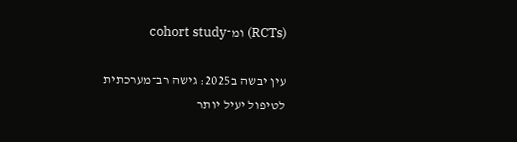(RCTs) ומ־cohort study

עין יבשה ב2025: גישה רב־מערכתית לטיפול יעיל יותר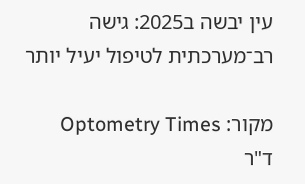עין יבשה ב2025: גישה רב־מערכתית לטיפול יעיל יותר

מקור: Optometry Times
ד"ר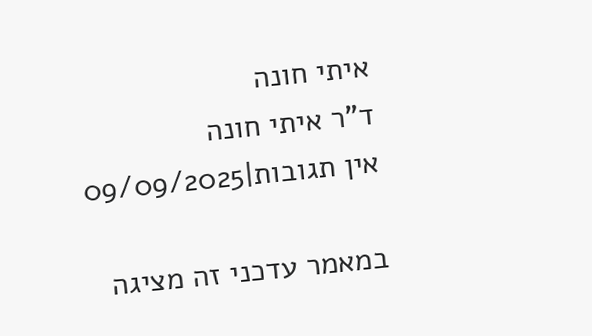איתי חונה
ד"ר איתי חונה
אין תגובות|09/09/2025

במאמר עדכני זה מציגה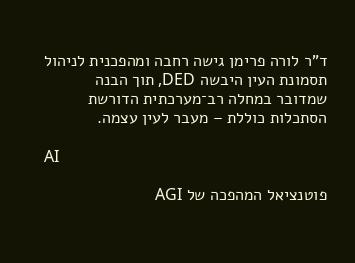ד”ר לורה פרימן גישה רחבה ומהפכנית לניהול תסמונת העין היבשה DED, תוך הבנה שמדובר במחלה רב־מערכתית הדורשת הסתכלות כוללת – מעבר לעין עצמה.

AI

פוטנציאל המהפכה של AGI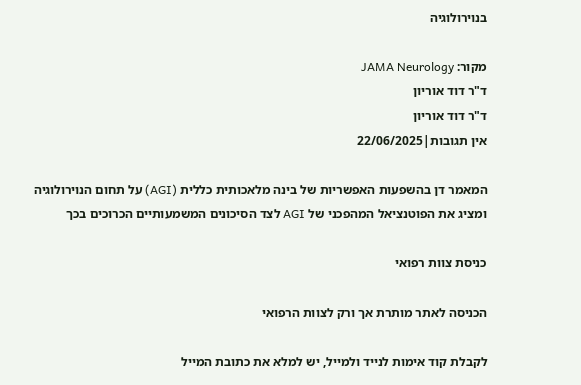בנוירולוגיה

מקור: JAMA Neurology
ד"ר דוד אוריון
ד"ר דוד אוריון
אין תגובות|22/06/2025

המאמר דן בהשפעות האפשריות של בינה מלאכותית כללית (AGI) על תחום הנוירולוגיה ומציג את הפוטנציאל המהפכני של AGI לצד הסיכונים המשמעותיים הכרוכים בכך

כניסת צוות רפואי

הכניסה לאתר מותרת אך ורק לצוות הרפואי

לקבלת קוד אימות לנייד ולמייל, יש למלא את כתובת המייל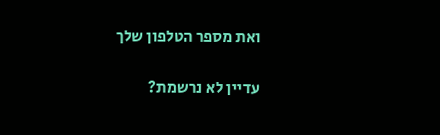ואת מספר הטלפון שלך

עדיין לא נרשמת?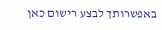באפשרותך לבצע רישום כאן